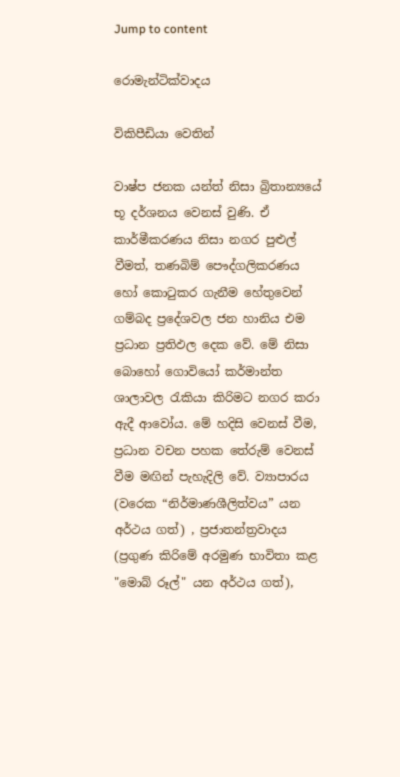Jump to content

රොමැන්ටික්වාදය

විකිපීඩියා වෙතින්

වාෂ්ප ජනක යන්ත්‍ නිසා බ්‍රිතාන්‍යයේ භූ දර්ශනය වෙනස් වුණි. ඒ කාර්මීකරණය නිසා නගර පුළුල් වීමත්, තණබිම් පෞද්ගලිකරණය හෝ කොටුකර ගැනීම හේතුවෙන් ගම්බද ප්‍රදේශවල ජන හානිය එම ප්‍රධාන ප්‍රතිඵල දෙක වේ. මේ නිසා බොහෝ ගොවියෝ කර්මාන්ත ශාලාවල රැකියා කිරිමට නගර කරා ඇදී ආවෝය. මේ හදිසි වෙනස් වීම, ප්‍රධාන වචන පහක තේරුම් වෙනස් වීම මඟින් පැහැදිලි වේ. ව්‍යාපාරය (වරෙක “නිර්මාණශීලිත්වය” යන අර්ථය ගත්) , ප්‍රජාතන්ත්‍රවාදය (ප්‍රගුණ කිරිමේ අරමුණ භාවිතා කළ "මොබ් රූල්" යන අර්ථය ගත්),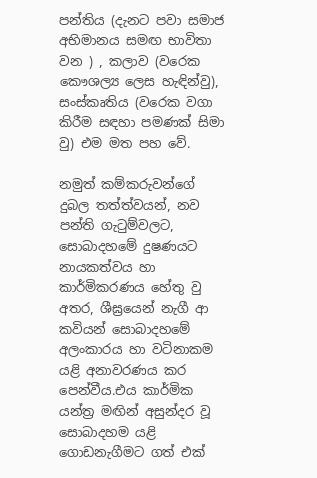පන්තිය (දැනට පවා සමාජ අභිමානය සමඟ භාවිතා වන ) , කලාව (වරෙක කෞශල්‍ය ලෙස හැඳින්වු), සංස්කෘතිය (වරෙක වගා කිරීම සඳහා පමණක් සිමා වු) එම මත පහ වේ.

නමුත් කම්කරුවන්ගේ දුබල තත්ත්වයන්, නව පන්ති ගැටුම්වලට, සොබාදහමේ දුෂණයට නායකත්වය හා කාර්මිකරණය හේතු වු අතර, ශීඝ්‍රයෙන් නැගී ආ කවියන් සොබාදහමේ අලංකාරය හා වටිනාකම යළි අනාවරණය කර පෙන්වීය.එය කාර්මික යන්ත්‍ර මඟින් අසුන්දර වූ සොබාදහම යළි ගොඩනැගීමට ගත් එක්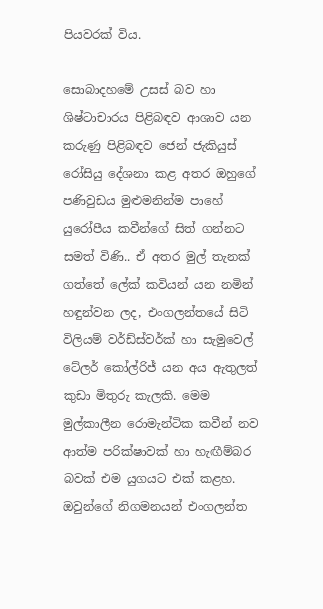පියවරක් විය.

සොබාදහමේ උසස් බව හා ශිෂ්ටාචාරය පිළිබඳව ආශාව යන කරුණු පිළිබඳව ජෙන් ජැකියුස් රෝසියු දේශනා කළ අතර ඔහුගේ පණිවුඩය මුළුමනින්ම පාහේ යුරෝපීය කවීන්ගේ සිත් ගන්නට සමත් විණි.. ඒ අතර මුල් තැනක් ගත්තේ ලේක් කවියන් යන නමින් හඳුන්වන ලද, එංගලන්තයේ සිටි විලියම් වර්ඩ්ස්වර්ක් හා සැමුවෙල් ටේලර් කෝල්රිජ් යන අය ඇතුලත් කුඩා මිතුරු කැලකි. මෙම මුල්කාලීන රොමැන්ටික කවීන් නව ආත්ම පරික්ෂාවක් හා හැඟීම්බර බවක් එම යුගයට එක් කළහ. ඔවුන්ගේ නිගමනයන් එංගලන්ත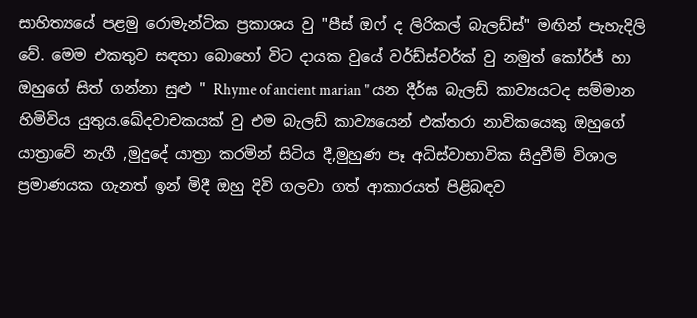සාහිත්‍යයේ පළමු රොමැන්ටික ප්‍රකාශය වු "පීස් ඔෆ් ද ලිරිකල් බැලඩ්ස්" මඟින් පැහැදිලි වේ. මෙම එකතුව සඳහා බොහෝ විට දායක වුයේ වර්ඩ්ස්වර්ක් වු නමුත් කෝර්ජ් හා ඔහු‍ගේ සිත් ගන්නා සුළු " Rhyme of ancient marian " යන දීර්ඝ බැලඩ් කාව්‍යයටද සම්මාන හිමිවිය යුතුය.ඛේදවාචකයක් වු එම බැලඩ් කාව්‍ය‍යෙන් එක්තරා නාවිකයෙකු ඔහුගේ යාත්‍රාවේ නැගී ,මුදුදේ යාත්‍රා කරමින් සිටිය දී,මුහුණ පෑ අධිස්වාභාවික සිදුවීම් විශාල ප්‍රමාණයක ගැනත් ඉන් මිදී ඔහු දිවි ගලවා ගත් ආකාරයත් පිළිබඳව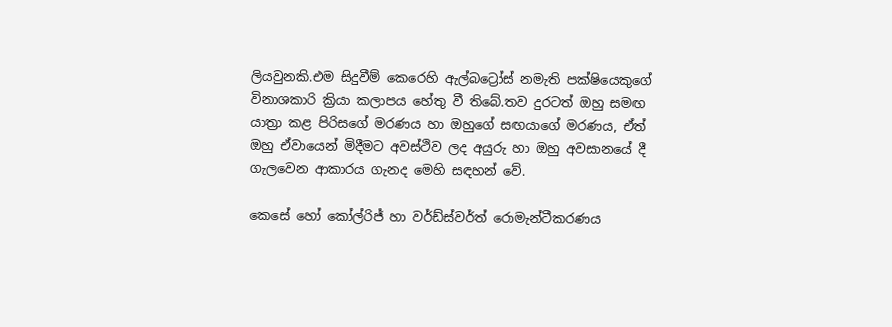ලියවුනකි.එම සිදුවීම් කෙරෙහි ඇල්බ‍ට්‍රෝස් නමැති පක්ෂියෙකුගේ විනාශකාරි ක්‍රියා කලාපය හේතු වී තිබේ.තව දුරටත් ඔහු සමඟ යාත්‍රා කළ පිරිසගේ මරණය හා ඔහුගේ සඟයාගේ මරණය, ඒත් ඔහු ඒවායෙන් මිදීමට අවස්ථිව ලද අයුරු හා ඔහු අවසානයේ දී ගැලවෙන ආකාරය ගැනද මෙහි සඳහන් වේ.

කෙසේ හෝ කෝල්රිජ් හා වර්ඩ්ස්වර්ත් රොමැන්ටීකරණය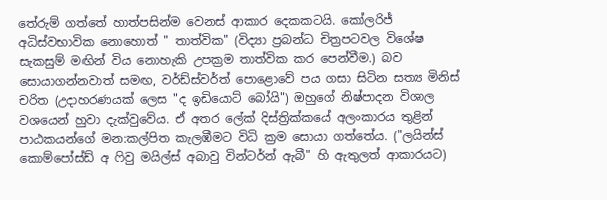තේරුම් ගත්තේ හාත්පසින්ම වෙනස් ආකාර දෙකකටයි. කෝලරිජ් අධිස්වභාවික නොහොත් " තාත්වික" (විද්‍යා ප්‍රබන්ධ චිත්‍රපටවල විශේෂ සැකසුම් මඟින් විය නොහැකි උපක්‍රම තාත්වික කර පෙන්වීම.) බව සොයාගන්නවාත් සමඟ, වර්ඩ්ස්වර්ත් පොළොවේ පය ගසා සිටින සත්‍ය මිනිස් චරිත (උදාහරණයක් ලෙස "ද ඉඩියොට් බෝයි") ඔහුගේ නිෂ්පාදන විශාල වශයෙන් හුවා දැක්වු‍වේය. ඒ අතර ලේක් දිස්ත්‍රික්කයේ අලංකාරය තුළින් පාඨකයන්ගේ මන:කල්පිත කැලඹීමට විධි ක්‍රම සොයා ගත්තේය. ("ලයින්ස් කොම්පෝස්ඩ් අ ෆිවු මයිල්ස් අබාවු වින්ටර්න් ඇබී" හි ඇතුලත් ආකාරයට)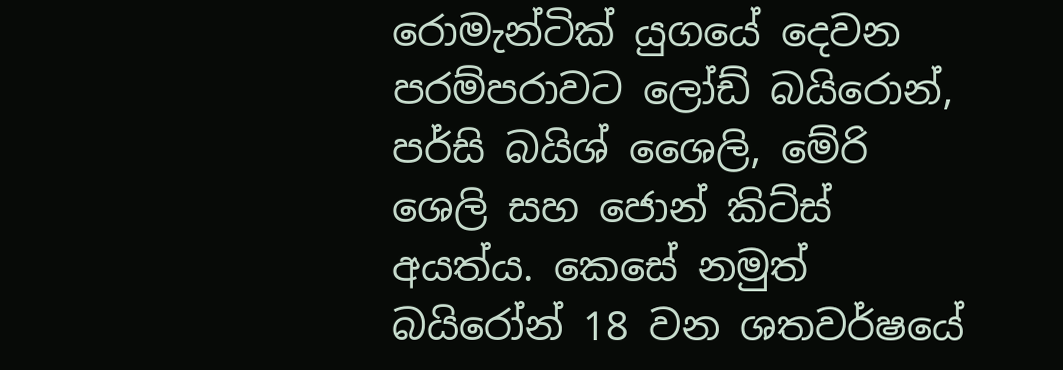රොමැන්ටික් යුගයේ දෙවන පරම්පරාවට ලෝඩ් බයිරොන්, පර්සි බයිශ් ශෛලි, මේරි ශෙලි සහ ජොන් කිට්ස් අයත්ය. කෙසේ නමුත් බයිරෝන් 18 වන ශතවර්ෂයේ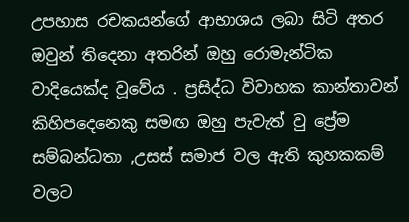උපහාස රචකයන්ගේ ආභාශය ලබා සිටි අතර ඔවුන් තිදෙනා අතරින් ඔහු ‍රොමැන්ටික වාදියෙක්ද වූවේය . ප්‍රසිද්ධ විවාහක කාන්තාවන් කිහිපදෙනෙකු සමඟ ඔහු පැවැත් වු ප්‍රේම සම්බන්ධතා ,උසස් සමාජ වල ඇති කුහකකම් වලට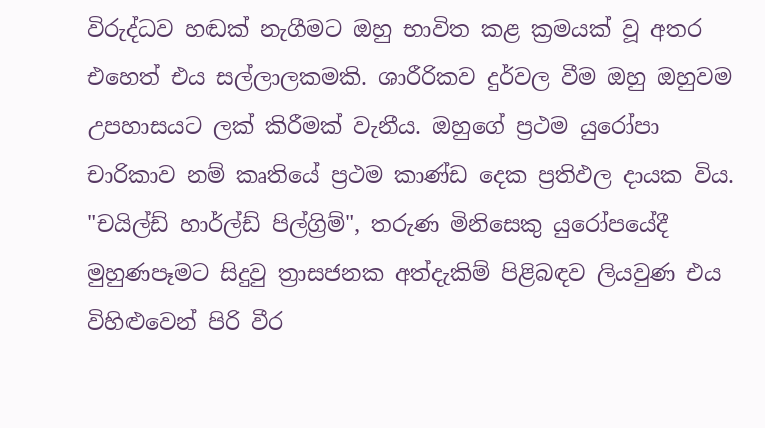විරුද්ධව හඬක් නැගීමට ඔහු භාවිත කළ ක්‍රමයක් වූ අතර එහෙත් එය සල්ලාලකමකි. ශාරීරිකව දුර්වල වීම ඔහු ඔහුවම උපහාසයට ලක් කිරීමක් වැනීය. ඔහුගේ ප්‍රථම යුරෝපා චාරිකාව නම් කෘතියේ ප්‍රථම කාණ්ඩ දෙක ප්‍රතිඵල දායක විය. "චයිල්ඩ් හාර්ල්ඩ් පිල්ග්‍රිම්", තරුණ මිනිසෙකු යුරෝපයේදී මුහුණපෑමට සිදුවු ත්‍රාසජනක අත්දැකිම් පිළිබඳව ලියවුණ එය විහිළුවෙන් පිරි වීර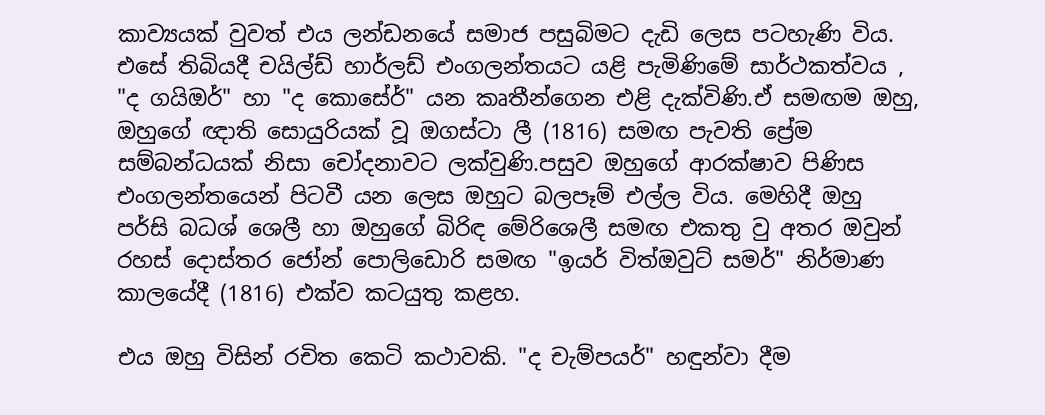කාව්‍යයක් වුවත් එය ලන්ඩනයේ සමාජ පසුබිමට දැඩි ලෙස පටහැණි විය. එසේ තිබියදී චයිල්ඩ් හාර්ලඩ් එංගලන්තයට යළි පැමිණිමේ සාර්ථකත්වය , "ද ගයිඔර්" හා "ද කොසේර්" යන කෘතීන්ගෙන එළි දැක්විණි.ඒ සමඟම ඔහු, ඔහුගේ ඥාති සොයුරියක් වූ ඔගස්ටා ලී (1816) සමඟ පැවති ප්‍රේම සම්බන්ධයක් නිසා චෝදනාවට ලක්වුණි.පසුව ඔහුගේ ආරක්ෂාව පිණිස එංගලන්තයෙන් පිටවී යන ලෙස ඔහුට බලපෑම් එල්ල විය. මෙහිදී ඔහු පර්සි බධශ් ශෙලී හා ඔහුගේ බිරිඳ මේරිශෙලී සමඟ එකතු වු අතර ඔවුන් රහස් දොස්තර ජෝන් පොලි‍‍ඩොරි සමඟ "ඉයර් විත්ඔවුට් සමර්" නිර්මාණ කාලයේදී (1816) එක්ව කටයුතු කළහ.

එය ඔහු විසින් රචිත කෙටි කථාවකි. "ද චැම්පයර්" හඳුන්වා දීම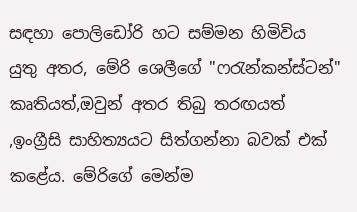සඳහා පොලිඩෝරි හට සම්මන හිමිවිය යුතු අතර, මේරි ශෙලීගේ "ෆරැන්කන්ස්ටන්" කෘතියත්,ඔවුන් අතර තිබු තරඟයත් ,ඉංග්‍රීසි සාහිත්‍යයට සිත්ගන්නා බවක් එක් කළේය. මේරිගේ මෙන්ම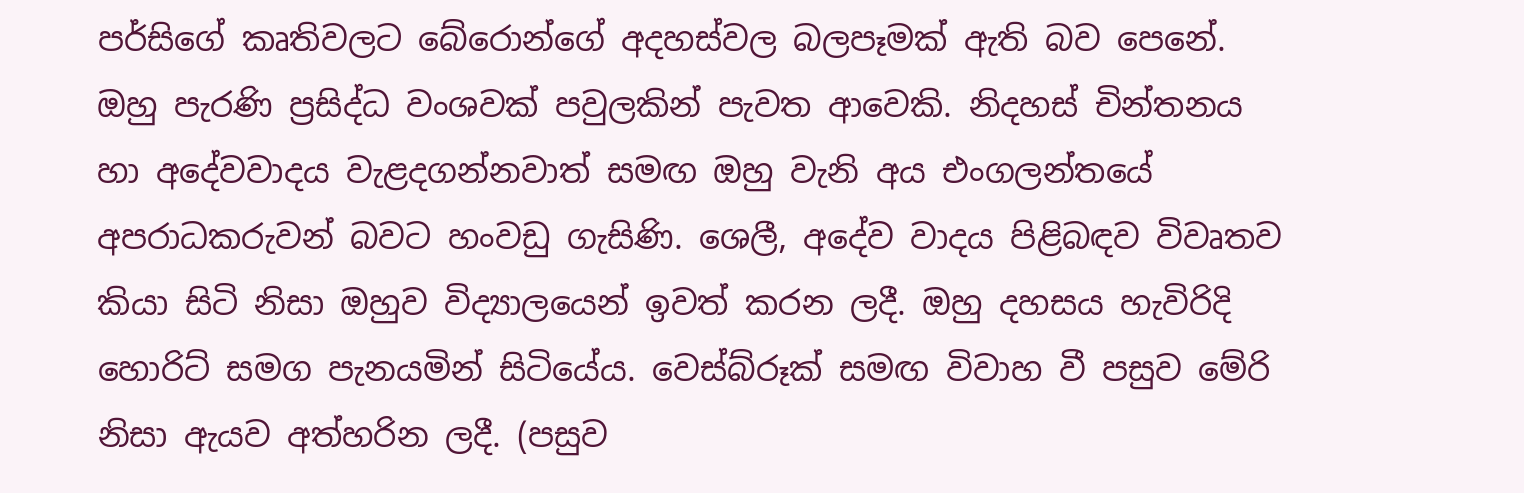පර්සිගේ කෘතිවලට බේරොන්ගේ අදහස්වල බලපෑමක් ඇති බව පෙනේ. ඔහු පැරණි ප්‍රසිද්ධ වංශවක් පවුලකින් පැවත ආවෙකි. නිදහස් චින්තනය හා අදේවවාදය වැළදගන්නවාත් සමඟ ඔහු වැනි අය එංගලන්තයේ අපරාධකරුවන් බවට හංවඩු ගැසිණි. ශෙලී, අදේව වාදය පිළිබඳව විවෘතව කියා සිටි නිසා ඔහුව විද්‍යාලයෙන් ඉවත් කරන ලදී. ඔහු දහසය හැවිරිදි හොරිට් සමග පැනයමින් සිටියේය. වෙස්බ්රූක් සමඟ විවාහ වී පසුව මේරි නිසා ඇයව අත්හරින ලදී. (පසුව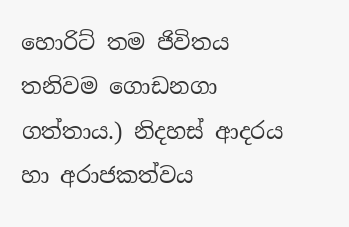හොරිට් තම ජිවිතය තනිවම ගොඩනගා ගත්තාය.) නිදහස් ආදරය හා අරාජකත්වය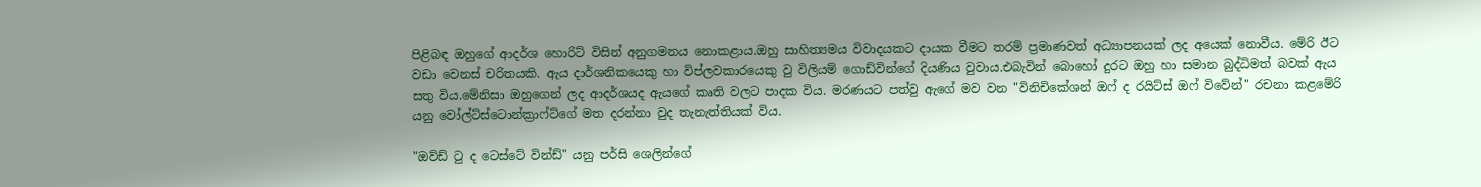පිළිබඳ ඔහුගේ ආදර්ශ හොරිට් විසින් අනුගමනය නොකළාය.ඔහු සාහිත්‍යමය විවාදයකට දායක වීමට තරම් ප්‍රමාණවත් අධ්‍යාපනයක් ලද අයෙක් නොවීය. මේරි ඊට වඩා‍ වෙනස් චරිතයකි. ඇය දාර්ශනිකයෙකු හා විප්ලවකාරයෙකු වු විලියම් ගොඩ්වින්ගේ දියණිය වුවාය.එබැවින් බොහෝ දුරට ඔහු හා සමාන බුද්ධිමත් බවක් ඇය සතු විය.මේනිසා ඔහුගෙන් ලද ආදර්ශයද ඇයගේ කෘති වලට පාදක විය. මරණයට පත්වු ඇගේ මව වන "විනිචිකේශන් ඔෆ් ද රයිට්ස් ඔෆ් විවේන්" රචනා කළ‍මේරි යනු වෝල්ට්ස්ටොන්ක්‍රාෆ්ට්ගේ මත දරන්නා වුද තැනැත්තියක් විය.

"ඔව්ඩ් ටු ද ටෙස්ටේ වින්ඩ්" යනු පර්සි ශෙලින්ගේ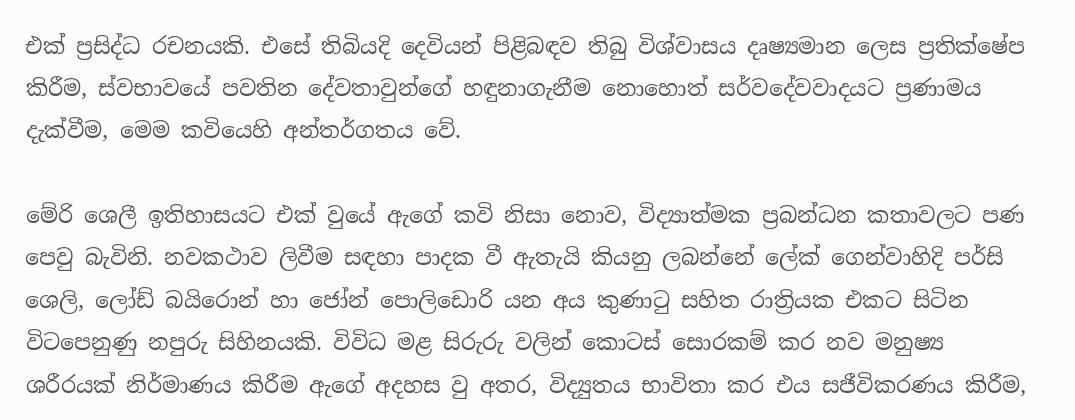එක් ප්‍රසිද්ධ රචනයකි. එසේ තිබියදි දෙවියන් පිළිබඳව තිබු විශ්වාසය දෘෂ්‍යමාන ලෙස ප්‍රතික්ෂේප කිරීම, ස්වභාවයේ පවතින දේවතාවුන්ගේ හඳුනාගැනීම නොහොත් සර්වදේවවාදයට ප්‍රණාමය දැක්වීම, මෙම කවියෙහි අන්තර්ගතය වේ.

මේරි ශෙලී ඉතිහාසයට එක් වුයේ ඇගේ කවි නිසා නොව, විද්‍යාත්මක ප්‍රබන්ධන කතාවලට පණ පෙවු බැවිනි. නවකථාව ලිවීම සඳහා පාදක වී ඇතැයි කියනු ලබන්නේ ලේක් ගෙන්වාහිදි පර්සි ශෙලි, ලෝඩ් බයිරොන් හා ජෝන් පොලිඩොරි යන අය කුණාටු සහිත රාත්‍රියක එකට සිටින විට‍පෙනුණු නපුරු සිහිනයකි. විවිධ මළ සිරුරු වලින් කොටස් සොරකම් කර නව මනුෂ්‍ය ශරීරයක් නිර්මාණය කිරීම ඇගේ අදහස වු අතර, විද්‍යුතය භාවිතා කර එය සජීවිකරණය කිරීම,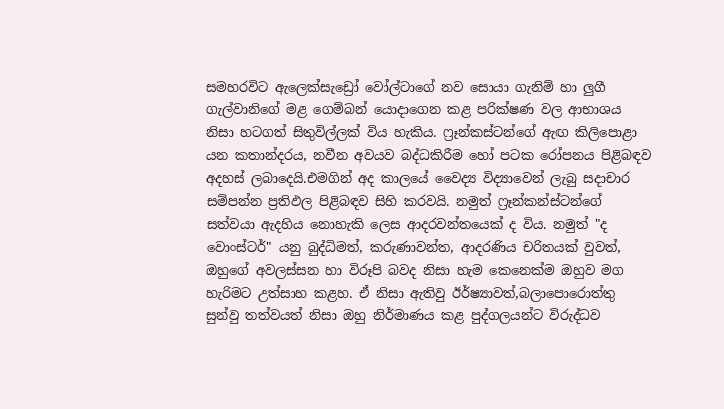සමහරවිට ඇලෙක්සැඩ්‍රෝ වෝල්ටාගේ නව සොයා ගැනිම් හා ලුගී ගැල්වානිගේ මළ ගෙම්බන් යොදාගෙන කළ පරික්ෂණ වල ආභාශය නිසා හටගත් සිතුවිල්ලක් විය හැකිය. ෆ්‍රෑන්කස්ටන්ගේ ඇඟ කිලිපොළා යන කතාන්දරය, නවීන අවයව බද්ධකිරීම හෝ පටක රෝපනය පිළිබඳව අදහස් ලබාදෙයි.එමගින් අද කාලයේ වෛද්‍ය විද්‍යාවෙන් ලැබු සදාචාර සම්පන්න ප්‍රතිඵල පිළිබඳව සිහි කරවයි. නමුත් ෆ්‍රෑන්කන්ස්ටන්ගේ සත්වයා ඇදහිය නොහැකි ලෙස ආදරවන්තයෙක් ද විය. නමුත් "ද වොංස්ටර්" යනු බුද්ධිමත්, කරුණාවන්ත, ආදරණිය චරිතයක් වුවත්, ඔහුගේ අවලස්සන හා විරූපි බවද නිසා හැම කෙනෙක්ම ඔහුව මග හැරිමට උත්සාහ කළහ. ඒ නිසා ඇතිවු ඊර්ෂ්‍යාවත්,බලාපොරොත්තු සුන්වු තත්වයත් නිසා ඔහු නිර්මාණය කළ පුද්ගලයන්ට විරුද්ධව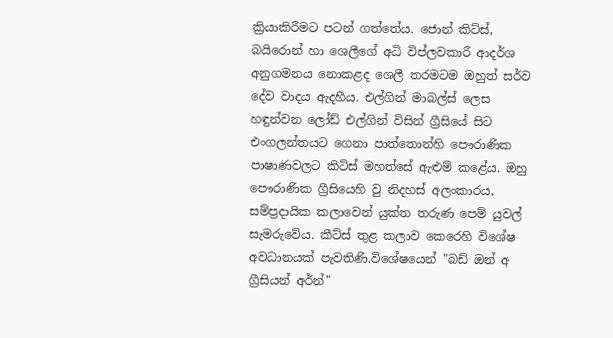ක්‍රියාකිරීමට පටන් ගත්තේය. ජොන් කිට්ස්, බයිරොන් හා ශෙලීගේ අධි විප්ලවකාරී ආදර්ශ අනුගමනය නොකළද ශෙලී තරමටම ඔහුත් සර්ව දේව වාදය ඇදහීය. එල්ගින් මාබල්ස් ලෙස හඳුන්වන ලෝඩ් එල්ගින් විසින් ග්‍රීසියේ සිට එංගලන්තයට ගෙනා පාත්තොන්හි පෞරාණික පාෂාණවලට කිට්ස් මහත්සේ ඇළුම් කළේය. ඔහු පෞරාණික ග්‍රීසියෙහි වු නිදහස් අලංකාරය, සම්ප්‍රදායික කලාවෙන් යුක්ත තරුණ පෙම් යුවල් සැමරුවේය. කීට්ස් තුළ කලාව කෙරෙහි විශේෂ අවධානයක් පැවතිණි.විශේෂයෙන් "බඩ් ඔන් අ ග්‍රීසියන් අර්න්"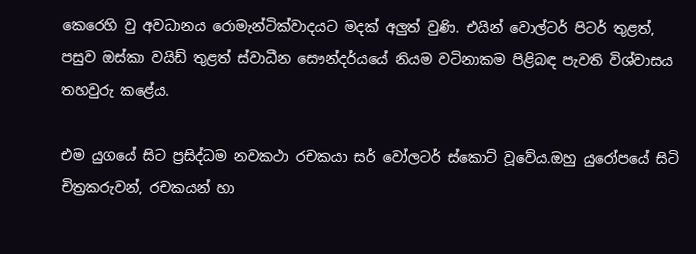කෙරෙහි වු අවධානය රොමැන්ටික්වාදයට මදක් අලුත් වුණි. එයින් වොල්ටර් පිටර් තුළත්, පසුව ඔස්කා වයිඩ් තුළත් ස්වාධීන සෞන්දර්යයේ නියම වටිනාකම පිළිබඳ පැවති විශ්වාසය තහවුරු කළේය.

එම යුගයේ සිට ප්‍රසිද්ධම නවකථා රචකයා සර් වෝලටර් ස්කොට් වූවේය.ඔහු යුරෝපයේ සිටි චිත්‍රකරුවන්, රචකයන් හා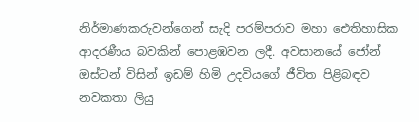නිර්මාණකරුවන්ගෙන් සැදි පරම්පරාව මහා ඓතිහාසික ආදරණීය බවකින් පොළඹවන ලදී. අවසානයේ ජෝන් ඔස්ටන් විසින් ඉඩම් හිමි උදවියගේ ජීවිත පිළිබඳව නවකතා ලියු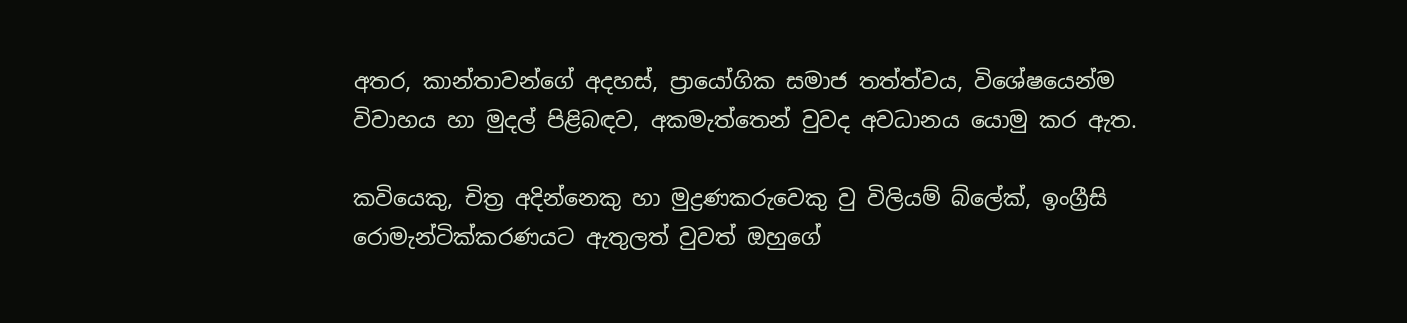අතර, කාන්තාවන්ගේ අදහස්, ප්‍රායෝගික සමාජ තත්ත්වය, විශේෂ‍යෙන්ම විවාහය හා මුදල් පිළිබඳව, අකමැත්තෙන් වුවද අවධානය යොමු කර ඇත.

කවියෙකු, චිත්‍ර අදින්නෙකු හා මුද්‍රණකරුවෙකු වු විලියම් බ්ලේක්, ඉංග්‍රීසි රොමැන්ටික්කරණයට ඇතුලත් වුවත් ඔහුගේ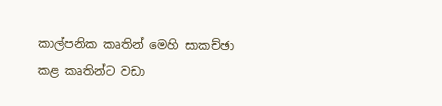කාල්පනික කෘතින් මෙහි සාකච්ඡා කළ කෘතින්ට වඩා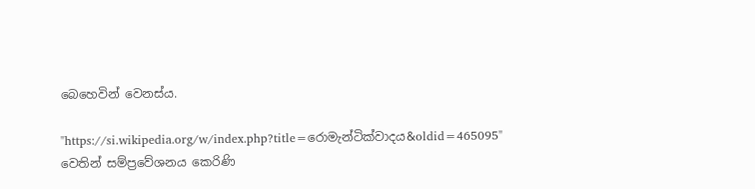බෙහෙවින් වෙනස්ය.

"https://si.wikipedia.org/w/index.php?title=රොමැන්ටික්වාදය&oldid=465095" වෙතින් සම්ප්‍රවේශනය කෙරිණි